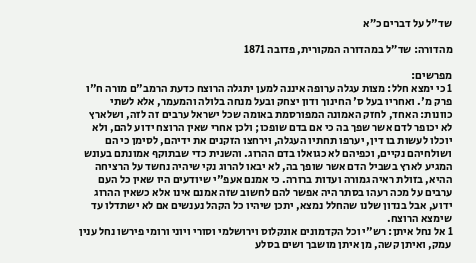שד"ל על דברים כ״א

מהדורה: שד״ל במהדורה המקורית, פדובה 1871

מפרשים:
1 כי ימצא חלל: מצות עגלה ערופה איננה למען יתגלה הרוצח כדעת הרמב"ם מורה ח"ו פרק מ'. ואחריו בעל ס' החינוך ודון יצחק ובעל מנחה בלולה והמעמר, אלא לשתי כוונות: האחד, לחזק האמונה המפורסמת באומה שכל ישראל ערבים זה לזה, ושלארץ לא יכופר לדם אשר שפך בה כי אם בדם שופכו; ולכן אחרי שאין הרוצח ידוע להם, ולא יוכלו לעשות בו דין, יערפו תחתיו העגלה, וירחצו הזקנים את ידיהם, לסימן כי הם ושולחיהם נקיים, וכפיהם לא כגואלו בדם ההרוג. והשנית כדי שבתוקף אמונתם בעונש המגיע לארץ בשביל הדם אשר שופך בה, לא יבאו להרוג נקי שיהיה נחשד על הרציחה ההיא, בזולת ראיה גמורה ועדות ברורה. כי אמנם אעפ"י שיודעים היו שאין כל העם ערבים על מכה רעהו בסתר היה אפשר להם לחשוב שזה אמנם אינו אלא כשאין ההרוג ידוע, אבל בנדון שלנו שהחלל נמצא, יתכן שיהיו כל הקהל נענשים אם לא ישתדלו עד שימצא הרוצח.
1 אל נחל איתן: רש"י וכל הקדמונים אונקלוס וירושלמי וסורי ויוני ורומי פירשו נחל ענין עמק, ואיתן קשה, מן איתן מושבך ושים בסלע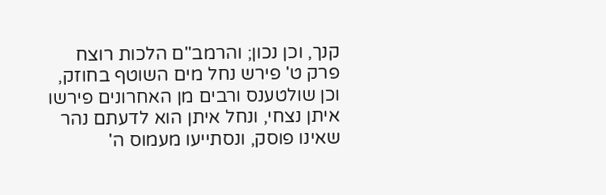קנך, וכן נכון; והרמב"ם הלכות רוצח פרק ט' פירש נחל מים השוטף בחוזק, וכן שולטענס ורבים מן האחרונים פירשו איתן נצחי, ונחל איתן הוא לדעתם נהר שאינו פוסק, ונסתייעו מעמוס ה'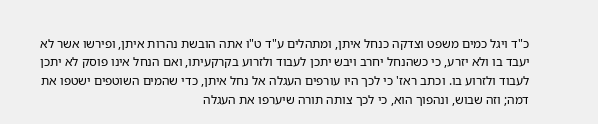כ"ד ויגל כמים משפט וצדקה כנחל איתן, ומתהלים ע"ד ט"ו אתה הובשת נהרות איתן, ופירשו אשר לא יעבד בו ולא יזרע, כי כשהנחל יחרב ויבש יתכן לעבוד ולזרוע בקרקעיתו, ואם הנחל אינו פוסק לא יתכן לעבוד ולזרוע בו. וכתב ראז' כי לכך היו עורפים העגלה אל נחל איתן, כדי שהמים השוטפים ישטפו את דמה; וזה שבוש, ונהפוך הוא, כי לכך צותה תורה שיערפו את העגלה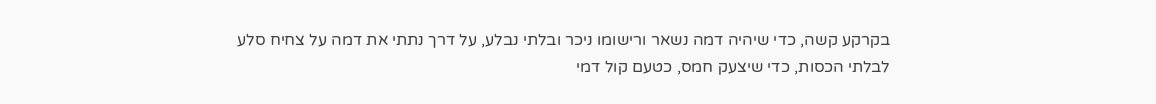בקרקע קשה, כדי שיהיה דמה נשאר ורישומו ניכר ובלתי נבלע, על דרך נתתי את דמה על צחיח סלע לבלתי הכסות, כדי שיצעק חמס, כטעם קול דמי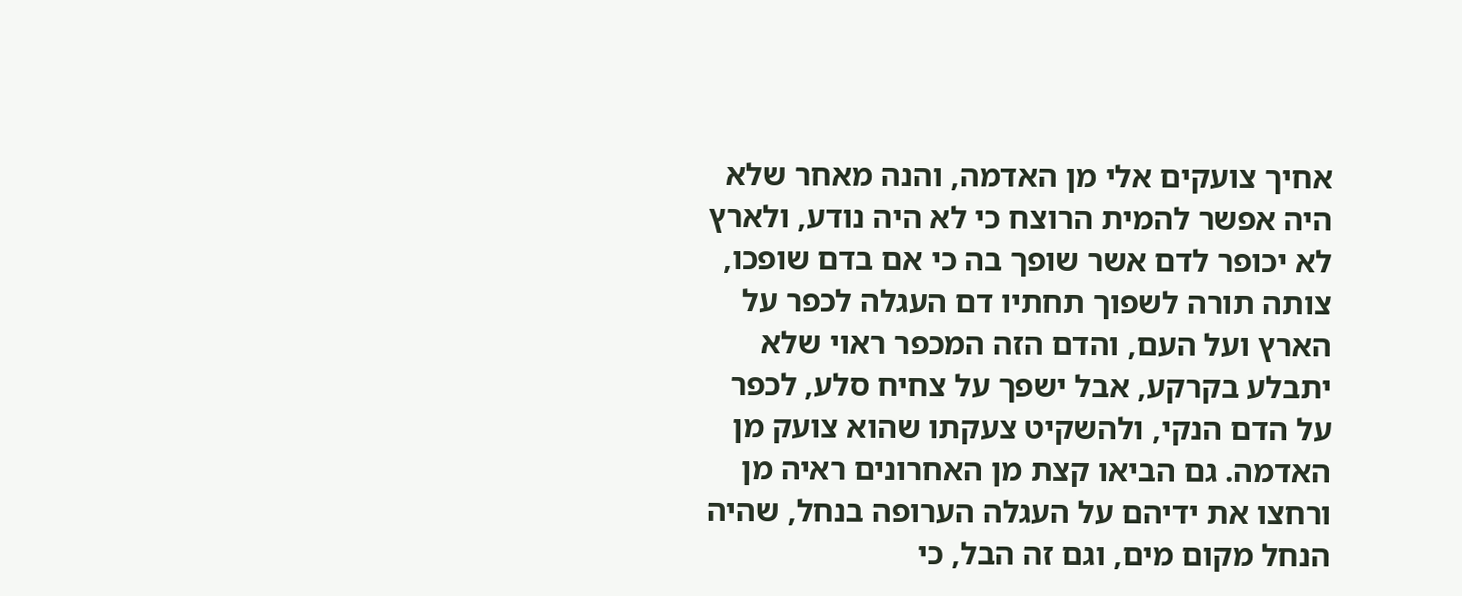אחיך צועקים אלי מן האדמה, והנה מאחר שלא היה אפשר להמית הרוצח כי לא היה נודע, ולארץ לא יכופר לדם אשר שופך בה כי אם בדם שופכו, צותה תורה לשפוך תחתיו דם העגלה לכפר על הארץ ועל העם, והדם הזה המכפר ראוי שלא יתבלע בקרקע, אבל ישפך על צחיח סלע, לכפר על הדם הנקי, ולהשקיט צעקתו שהוא צועק מן האדמה. גם הביאו קצת מן האחרונים ראיה מן ורחצו את ידיהם על העגלה הערופה בנחל, שהיה הנחל מקום מים, וגם זה הבל, כי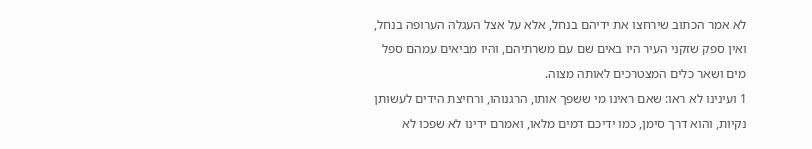לא אמר הכתוב שירחצו את ידיהם בנחל, אלא על אצל העגלה הערופה בנחל, ואין ספק שזקני העיר היו באים שם עם משרתיהם, והיו מביאים עמהם ספל מים ושאר כלים המצטרכים לאותה מצוה.
1 ועינינו לא ראו: שאם ראינו מי ששפך אותו, הרגנוהו, ורחיצת הידים לעשותן נקיות, והוא דרך סימן, כמו ידיכם דמים מלאו, ואמרם ידינו לא שפכו לא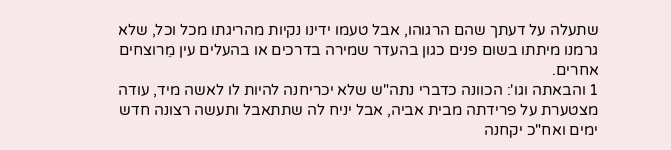שתעלה על דעתך שהם הרגוהו, אבל טעמו ידינו נקיות מהריגתו מכל וכל, שלא גרמנו מיתתו בשום פנים כגון בהעדר שמירה בדרכים או בהעלים עין מֵרוצחים אחרים.
1 והבאתה וגו': הכוונה כדברי נתה"ש שלא יכריחנה להיות לו לאשה מיד, עודה מצטערת על פרידתה מבית אביה, אבל יניח לה שתתאבל ותעשה רצונה חדש ימים ואח"כ יקחנה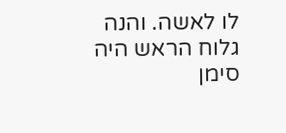לו לאשה. והנה גלוח הראש היה סימן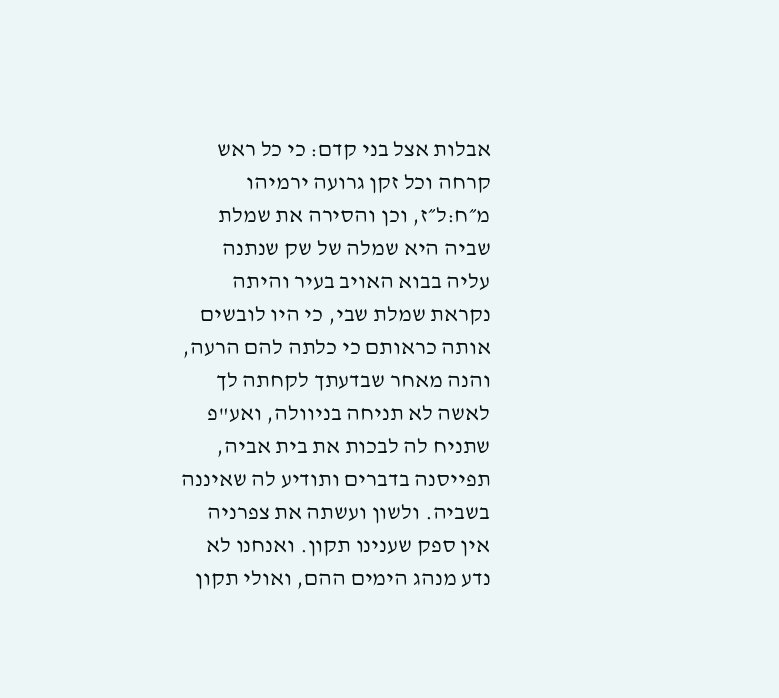אבלות אצל בני קדם: כי כל ראש קרחה וכל זקן גרועה ירמיהו מ״ח:ל״ז, וכן והסירה את שמלת שביה היא שמלה של שק שנתנה עליה בבוא האויב בעיר והיתה נקראת שמלת שבי, כי היו לובשים אותה כראותם כי כלתה להם הרעה, והנה מאחר שבדעתך לקחתה לך לאשה לא תניחה בניוולה, ואע"פ שתניח לה לבכות את בית אביה, תפייסנה בדברים ותודיע לה שאיננה בשביה. ולשון ועשתה את צפרניה אין ספק שענינו תקון. ואנחנו לא נדע מנהג הימים ההם, ואולי תקון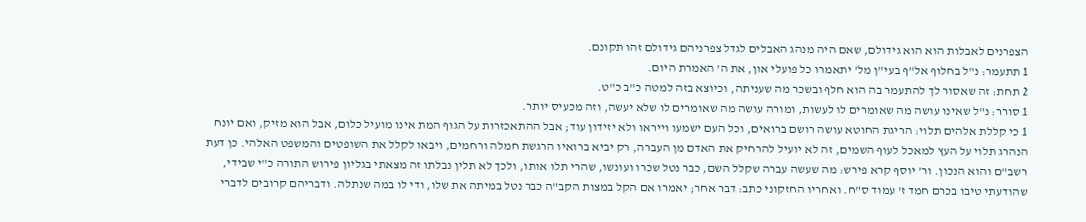הצפרנים לאבלות הוא הוא גידולם, שאם היה מנהג האבלים לגדל צפרניהם גידולם זהו תקונם.
1 תתעמר: נ"ל בחלוף אל"ף בעי"ן מל' יתאמרו כל פועלי און, את ה' האמרת היום.
2 תחת: זה שאסור לך להתעמר בה הוא חלף ובשכר מה שעניתה, וכיוצא בזה למטה כ"ב כ"ט.
1 סורר: נ"ל שאינו עושה מה שאומרים לו לעשות, ומורה עושה מה שאומרים לו שלא יעשה, וזה מכעיס יותר.
1 כי קללת אלהים תלוי: הריגת החוטא עושה רושם ברואים, וכל העם ישמעו וייראו ולא יזידון עוד; אבל ההתאכזרות על הגוף המת אינו מועיל כלום, אבל הוא מזיק, ואם יונח הנהרג תלוי על העץ למאכל לעוף השמים, זה לא יועיל להרחיק את האדם מן העברה, רק יביא ברואיו הרגשת חמלה ורחמים, ויבאו לקלל את השופטים והמשפט האלהי. כן דעת רשב"ם והוא הנכון. ור' יוסף קרא פירש: מה שעשה עברה שקלל השם, כבר נטל שכרו ועונשו, שהרי תלו אותו, ולכך לא תלין נבלתו זה מצאתי בגליון פירוש התורה כ"י שבידי, שהודעתי טיבו בכרם חמד ז' עמוד ס"ח. ואחריו החזקוני כתב: דבר אחר; יאמרו אם הקל במצות הקב"ה כבר נטל במיתה את שלו, ודי לו במה שנתלה. ודבריהם קרובים לדברי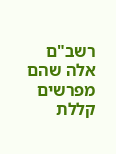רשב"ם אלה שהם מפרשים קללת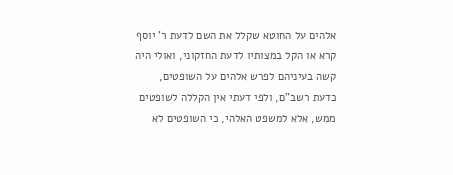אלהים על החוטא שקלל את השם לדעת ר' יוסף קרא או הקל במצותיו לדעת החזקוני, ואולי היה קשה בעיניהם לפרש אלהים על השופטים, כדעת רשב"ם, ולפי דעתי אין הקללה לשופטים ממש, אלא למשפט האלהי, כי השופטים לא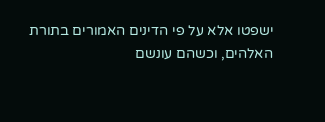ישפטו אלא על פי הדינים האמורים בתורת האלהים, וכשהם עונשם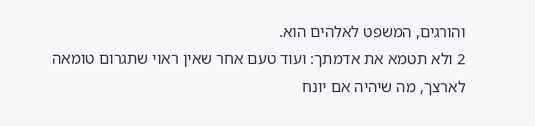והורגים, המשפט לאלהים הוא.
2 ולא תטמא את אדמתך: ועוד טעם אחר שאין ראוי שתגרום טומאה לארצך, מה שיהיה אם יונח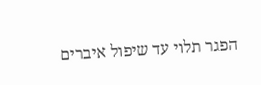הפגר תלוי עד שיפול איברים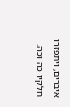איברים, ויתפזרו חלקיו כה וכה.